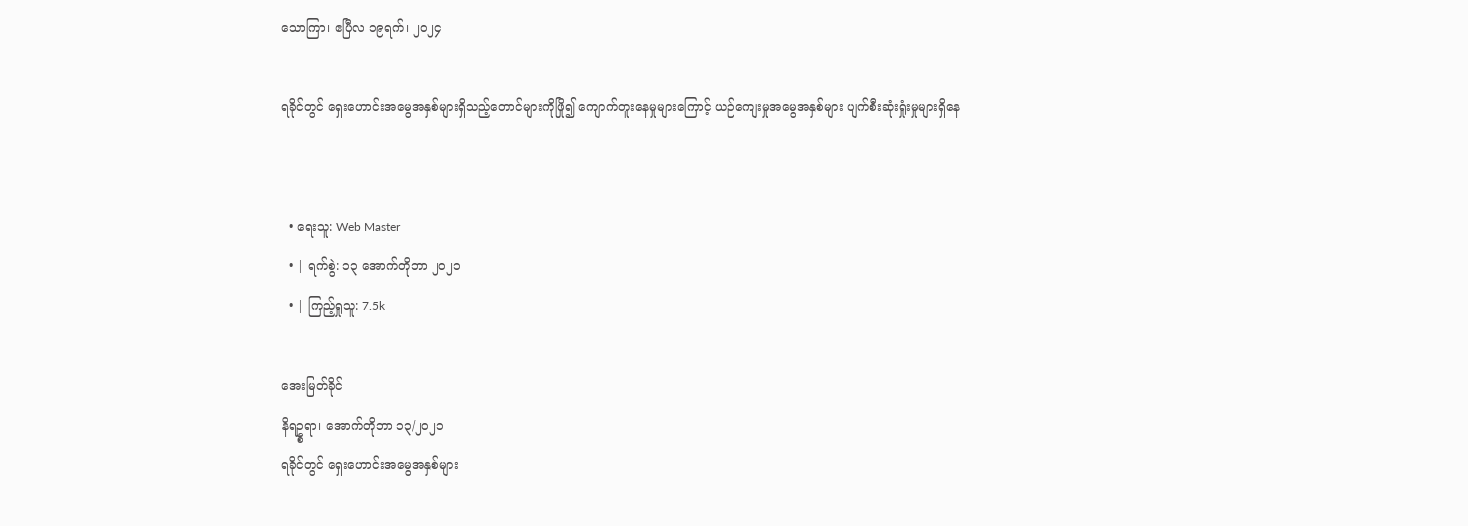သောကြာ၊ ဧပြီလ ၁၉ရက်၊ ၂၀၂၄

ရခိုင်တွင် ရှေးဟောင်းအမွေအနှစ်များရှိသည့်တောင်များကိုဖြို၍ ကျောက်တူးနေမှုများကြောင့် ယဉ်ကျေးမှုအမွေအနှစ်များ ပျက်စီးဆုံးရှုံးမှုများရှိနေ


  • ရေးသူ: Web Master
  • | ရက်စွဲ: ၁၃ အောက်တိုဘာ ၂၀၂၁
  • | ကြည့်ရှုသူ: 7.5k

အေးမြတ်ခိုင်
နိရဥ္စရာ၊ အောက်တိုဘာ ၁၃/၂၀၂၁
ရခိုင်တွင် ရှေးဟောင်းအမွေအနှစ်များ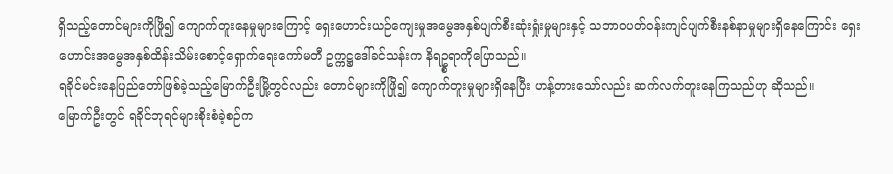ရှိသည့်တောင်များကိုဖြို၍ ကျောက်တူးနေမှုများကြောင့် ရှေးဟောင်းယဉ်ကျေးမှုအမွေအနှစ်ပျက်စီးဆုံးရှုံးမှုများနှင့် သဘာဝပတ်ဝန်းကျင်ပျက်စီးနစ်နာမှုများရှိနေကြောင်း ရှေးဟောင်းအမွေအနှစ်ထိန်းသိမ်းစောင့်ရှောက်ရေးကော်မတီ ဥက္ကဋ္ဌဒေါ်ခင်သန်းက နိရဥ္စရာကိုပြောသည်။
ရခိုင်မင်းနေပြည်တော်ဖြစ်ခဲ့သည့်မြောက်ဦးမြို့တွင်လည်း တောင်များကိုဖြို၍ ကျောက်တူးမှုများရှိနေပြီး ဟန့်တားသော်လည်း ဆက်လက်တူးနေကြသည်ဟု ဆိုသည်။
မြောက်ဦးတွင် ရခိုင်ဘုရင်များစိုးစံခဲ့စဉ်က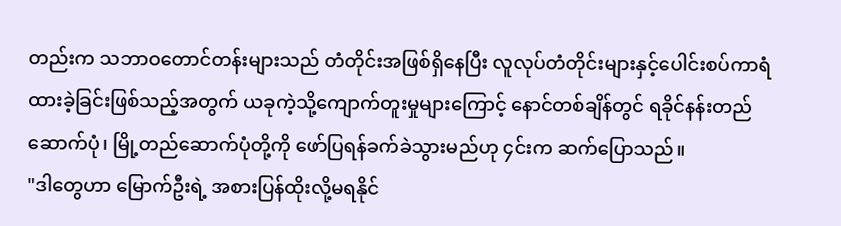တည်းက သဘာဝတောင်တန်းများသည် တံတိုင်းအဖြစ်ရှိနေပြီး လူလုပ်တံတိုင်းများနှင့်ပေါင်းစပ်ကာရံထားခဲ့ခြင်းဖြစ်သည့်အတွက် ယခုကဲ့သို့ကျောက်တူးမှုများကြောင့် နောင်တစ်ချိန်တွင် ရခိုင်နန်းတည်ဆောက်ပုံ၊ မြို့တည်ဆောက်ပုံတို့ကို ဖော်ပြရန်ခက်ခဲသွားမည်ဟု ၄င်းက ဆက်ပြောသည်။
"ဒါတွေဟာ မြောက်ဦးရဲ့ အစားပြန်ထိုးလို့မရနိုင်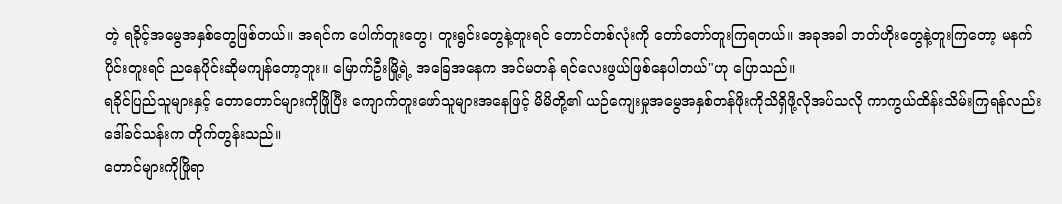တဲ့ ရခိုင့်အမွေအနှစ်တွေဖြစ်တယ်။ အရင်က ပေါက်တူးတွေ၊ တူးရွင်းတွေနဲ့တူးရင် တောင်တစ်လုံးကို တော်တော်တူးကြရတယ်။ အခုအခါ ဘတ်ဟိုးတွေနဲ့တူးကြတော့ မနက်ပိုင်းတူးရင် ညနေပိုင်းဆိုမကျန်တော့ဘူး။ မြောက်ဦးမြို့ရဲ့ အခြေအနေက အင်မတန် ရင်လေးဖွယ်ဖြစ်နေပါတယ်"ဟု ပြောသည်။
ရခိုင်ပြည်သူများနှင့် တောတောင်များကိုဖြိုပြီး ကျောက်တူးဖော်သူများအနေဖြင့် မိမိတို့၏ ယဉ်ကျေးမှုအမွေအနှစ်တန်ဖိုးကိုသိရှိဖို့လိုအပ်သလို ကာကွယ်ထိန်းသိမ်းကြရန်လည်း ဒေါ်ခင်သန်းက တိုက်တွန်းသည်။
တောင်များကိုဖြိုရာ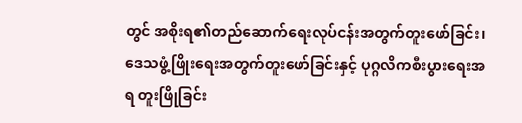တွင် အစိုးရ၏တည်ဆောက်ရေးလုပ်ငန်းအတွက်တူးဖော်ခြင်း၊ ဒေသဖွံ့ဖြိုးရေးအတွက်တူးဖော်ခြင်းနှင့် ပုဂ္ဂလိကစီးပွားရေးအရ တူးဖြိုခြင်း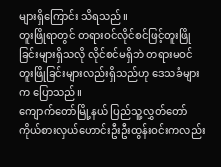များရှိကြောင်း သိရသည်။
တူးဖြိုရာတွင် တရားဝင်လိုင်စင်ဖြင့်တူးဖြိုခြင်းများရှိသလို လိုင်စင်မရှိဘဲ တရားမဝင်တူးဖြိုခြင်းများလည်းရှိသည်ဟု ဒေသခံများက ပြောသည်။
ကျောက်တော်မြို့နယ် ပြည်သူ့လွှတ်တော်ကိုယ်စားလှယ်ဟောင်းဦးဦးထွန်းဝင်းကလည်း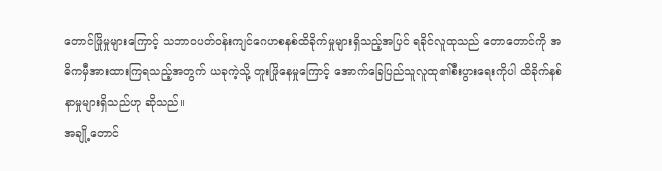တောင်ဖြိုမှုများကြောင့် သဘာဝပတ်ဝန်းကျင်ဂေဟစနစ်ထိခိုက်မှုများရှိသည့်အပြင် ရခိုင်လူထုသည် တောတောင်ကို အဓိကမှီအားထားကြရသည့်အတွက် ယခုကဲ့သို့ တူးဖြိုနေမှုကြောင့် အောက်ခြေပြည်သူလူထု၏စီးပွားရေးကိုပါ ထိခိုက်နစ်နာမှုများရှိသည်ဟု ဆိုသည်။
အချို့တောင်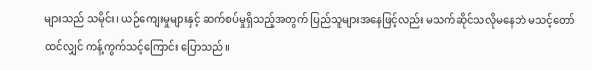များသည် သမိုင်း၊ ယဉ်ကျေးမှုများနှင့် ဆက်စပ်မှုရှိသည့်အတွက် ပြည်သူများအနေဖြင့်လည်း မသက်ဆိုင်သလိုမနေဘဲ မသင့်တော်ထင်လျှင် ကန့်ကွက်သင့်ကြောင်း ပြောသည်။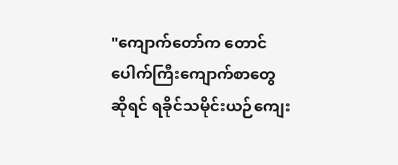"ကျောက်တော်က တောင်ပေါက်ကြီးကျောက်စာတွေဆိုရင် ရခိုင်သမိုင်းယဉ်ကျေး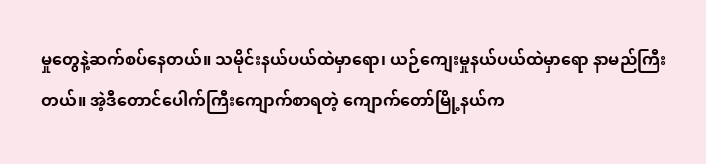မှုတွေနဲ့ဆက်စပ်နေတယ်။ သမိုင်းနယ်ပယ်ထဲမှာရော၊ ယဉ်ကျေးမှုနယ်ပယ်ထဲမှာရော နာမည်ကြီးတယ်။ အဲ့ဒီတောင်ပေါက်ကြီးကျောက်စာရတဲ့ ကျောက်တော်မြို့နယ်က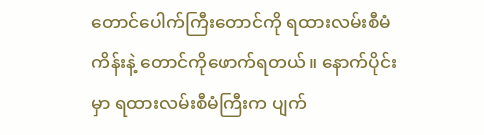တောင်ပေါက်ကြီးတောင်ကို ရထားလမ်းစီမံကိန်းနဲ့ တောင်ကိုဖောက်ရတယ်။ နောက်ပိုင်းမှာ ရထားလမ်းစီမံကြီးက ပျက်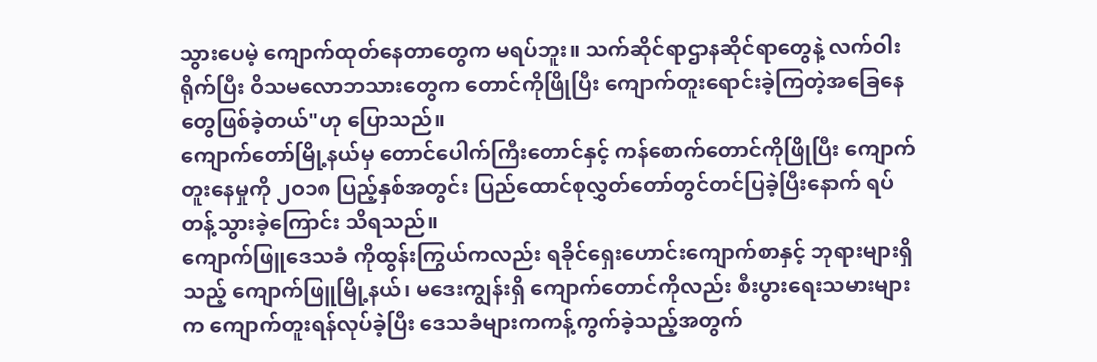သွားပေမဲ့ ကျောက်ထုတ်နေတာတွေက မရပ်ဘူး။ သက်ဆိုင်ရာဌာနဆိုင်ရာတွေနဲ့ လက်ဝါးရိုက်ပြီး ဝိသမလောဘသားတွေက တောင်ကိုဖြိုပြီး ကျောက်တူးရောင်းခဲ့ကြတဲ့အခြေနေတွေဖြစ်ခဲ့တယ်"ဟု ပြောသည်။
ကျောက်တော်မြို့နယ်မှ တောင်ပေါက်ကြီးတောင်နှင့် ကန်စောက်တောင်ကိုဖြိုပြီး ကျောက်တူးနေမှုကို ၂ဝ၁၈ ပြည့်နှစ်အတွင်း ပြည်ထောင်စုလွှတ်တော်တွင်တင်ပြခဲ့ပြီးနောက် ရပ်တန့်သွားခဲ့ကြောင်း သိရသည်။
ကျောက်ဖြူဒေသခံ ကိုထွန်းကြွယ်ကလည်း ရခိုင်ရှေးဟောင်းကျောက်စာနှင့် ဘုရားများရှိသည့် ကျောက်ဖြူမြို့နယ်၊ မဒေးကျွန်းရှိ ကျောက်တောင်ကိုလည်း စီးပွားရေးသမားများက ကျောက်တူးရန်လုပ်ခဲ့ပြီး ဒေသခံများကကန့်ကွက်ခဲ့သည့်အတွက်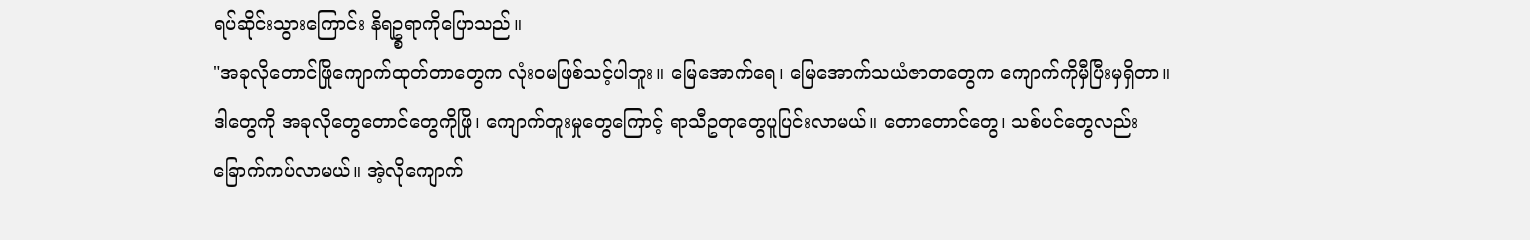ရပ်ဆိုင်းသွားကြောင်း နိရဥ္စရာကိုပြောသည်။
"အခုလိုတောင်ဖြိုကျောက်ထုတ်တာတွေက လုံးဝမဖြစ်သင့်ပါဘူး။ မြေအောက်ရေ၊ မြေအောက်သယံဇာတတွေက ကျောက်ကိုမှီပြီးမှရှိတာ။ ဒါတွေကို အခုလိုတွေတောင်တွေကိုဖြို၊ ကျောက်တူးမှုတွေကြောင့် ရာသီဥတုတွေပူပြင်းလာမယ်။ တောတောင်တွေ၊ သစ်ပင်တွေလည်း ခြောက်ကပ်လာမယ်။ အဲ့လိုကျောက်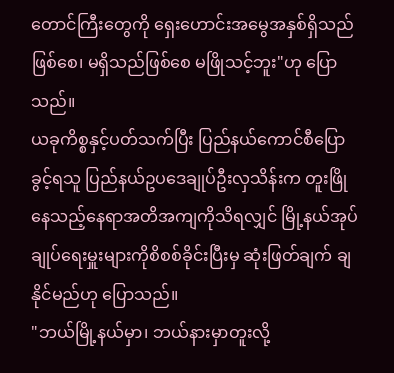တောင်ကြီးတွေကို ရှေးဟောင်းအမွေအနှစ်ရှိသည်ဖြစ်စေ၊ မရှိသည်ဖြစ်စေ မဖြိုသင့်ဘူး"ဟု ပြောသည်။
ယခုကိစ္စနှင့်ပတ်သက်ပြီး ပြည်နယ်ကောင်စီပြောခွင့်ရသူ ပြည်နယ်ဥပဒေချုပ်ဦးလှသိန်းက တူးဖြိုနေသည့်နေရာအတိအကျကိုသိရလျှင် မြို့နယ်အုပ်ချုပ်ရေးမှူးများကိုစိစစ်ခိုင်းပြီးမှ ဆုံးဖြတ်ချက် ချနိုင်မည်ဟု ပြောသည်။
"ဘယ်မြို့နယ်မှာ၊ ဘယ်နားမှာတူးလို့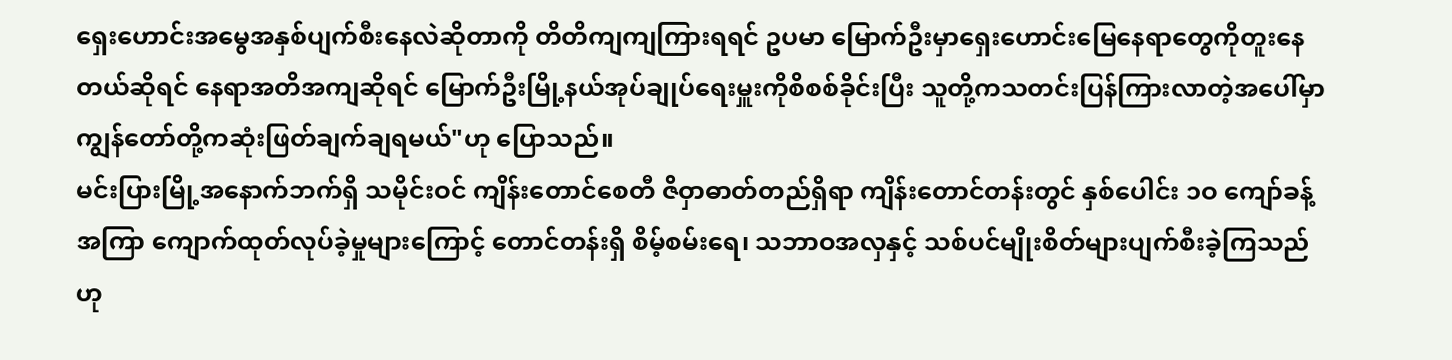ရှေးဟောင်းအမွေအနှစ်ပျက်စီးနေလဲဆိုတာကို တိတိကျကျကြားရရင် ဥပမာ မြောက်ဦးမှာရှေးဟောင်းမြေနေရာတွေကိုတူးနေတယ်ဆိုရင် နေရာအတိအကျဆိုရင် မြောက်ဦးမြို့နယ်အုပ်ချုပ်ရေးမှူးကိုစိစစ်ခိုင်းပြီး သူတို့ကသတင်းပြန်ကြားလာတဲ့အပေါ်မှာ ကျွန်တော်တို့ကဆုံးဖြတ်ချက်ချရမယ်"ဟု ပြောသည်။
မင်းပြားမြို့အနောက်ဘက်ရှိ သမိုင်းဝင် ကျိန်းတောင်စေတီ ဇိဝှာဓာတ်တည်ရှိရာ ကျိန်းတောင်တန်းတွင် နှစ်ပေါင်း ၁ဝ ကျော်ခန့်အကြာ ကျောက်ထုတ်လုပ်ခဲ့မှုများကြောင့် တောင်တန်းရှိ စိမ့်စမ်းရေ၊ သဘာဝအလှနှင့် သစ်ပင်မျိုးစိတ်များပျက်စီးခဲ့ကြသည်ဟု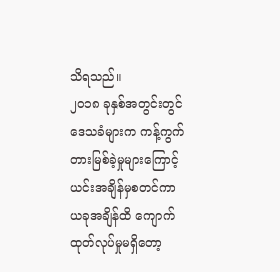သိရသည်။
၂ဝ၁၈ ခုနှစ်အတွင်းတွင် ဒေသခံများက ကန့်ကွက်တားမြစ်ခဲ့မှုများကြောင့် ယင်းအချိန်မှစတင်ကာ ယခုအချိန်ထိ ကျောက်ထုတ်လုပ်မှုမရှိတော့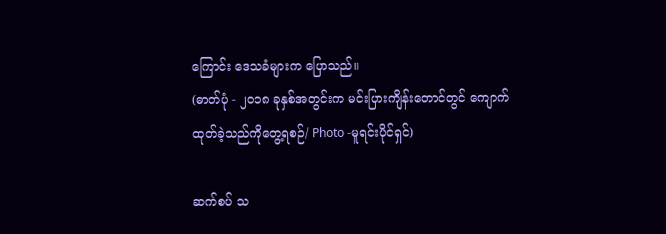ကြောင်း ဒေသခံများက ပြောသည်။
(ဓာတ်ပုံ - ၂ဝ၁၈ ခုနှစ်အတွင်းက မင်းပြားကျိန်းတောင်တွင် ကျောက်ထုတ်ခဲ့သည်ကိုတွေ့ရစဉ်/ Photo -မူရင်းပိုင်ရှင်)

ဆက်စပ် သ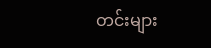တင်းများ